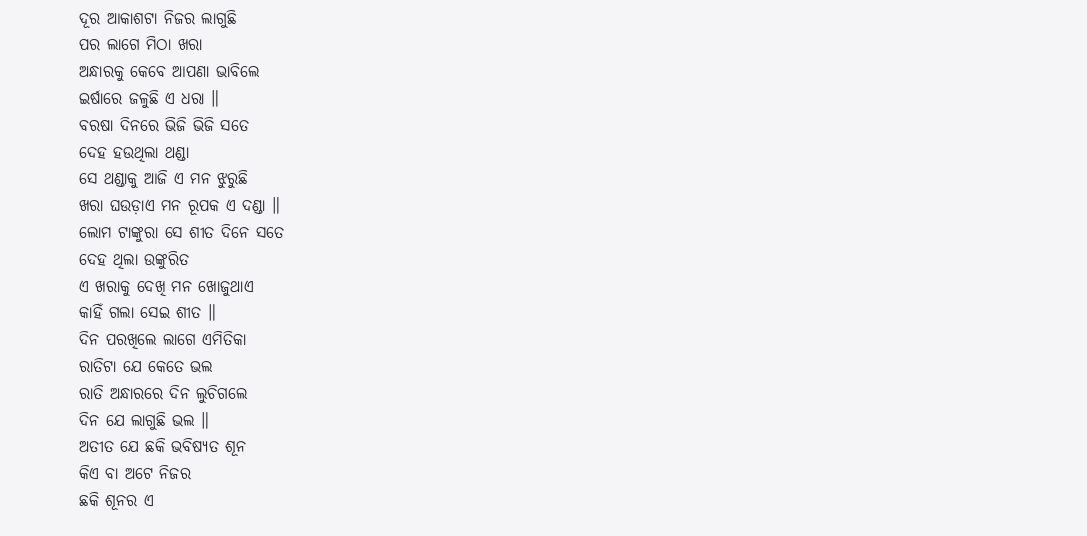ଦୂର ଆକାଶଟା ନିଜର ଲାଗୁଛି
ପର ଲାଗେ ମିଠା ଖରା
ଅନ୍ଧାରକୁ କେବେ ଆପଣା ଭାବିଲେ
ଇର୍ଷାରେ ଜଳୁଛି ଏ ଧରା ॥
ବରଷା ଦିନରେ ଭିଜି ଭିଜି ସତେ
ଦେହ ହଉଥିଲା ଥଣ୍ଡା
ସେ ଥଣ୍ଡାକୁ ଆଜି ଏ ମନ ଝୁରୁଛି
ଖରା ଘଉଡ଼ାଏ ମନ ରୂପକ ଏ ଦଣ୍ଡା ॥
ଲୋମ ଟାଙ୍କୁରା ସେ ଶୀତ ଦିନେ ସତେ
ଦେହ ଥିଲା ଉଙ୍କୁରିତ
ଏ ଖରାକୁ ଦେଖି ମନ ଖୋଜୁଥାଏ
କାହିଁ ଗଲା ସେଇ ଶୀତ ॥
ଦିନ ପରଖିଲେ ଲାଗେ ଏମିତିକା
ରାତିଟା ଯେ କେତେ ଭଲ
ରାତି ଅନ୍ଧାରରେ ଦିନ ଲୁଚିଗଲେ
ଦିନ ଯେ ଲାଗୁଛି ଭଲ ॥
ଅତୀତ ଯେ ଛକି ଭବିଷ୍ୟତ ଶୂନ
କିଏ ବା ଅଟେ ନିଜର
ଛକି ଶୂନର ଏ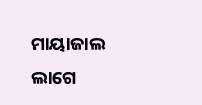ମାୟାଜାଲ ଲାଗେ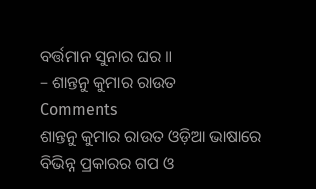ବର୍ତ୍ତମାନ ସୁନାର ଘର ॥
– ଶାନ୍ତନୁ କୁମାର ରାଉତ
Comments
ଶାନ୍ତନୁ କୁମାର ରାଉତ ଓଡ଼ିଆ ଭାଷାରେ ବିଭିନ୍ନ ପ୍ରକାରର ଗପ ଓ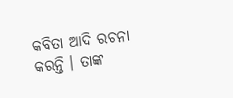କବିତା ଆଦି ରଚନା କରନ୍ତି । ତାଙ୍କ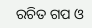ରଚିତ ଗପ ଓ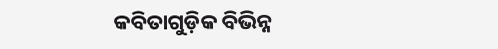କବିତାଗୁଡ଼ିକ ବିଭିନ୍ନ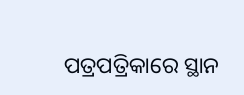ପତ୍ରପତ୍ରିକାରେ ସ୍ଥାନ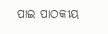ପାଇ ପାଠକୀୟ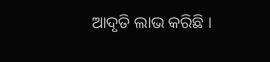ଆଦୃତି ଲାଭ କରିଛି ।